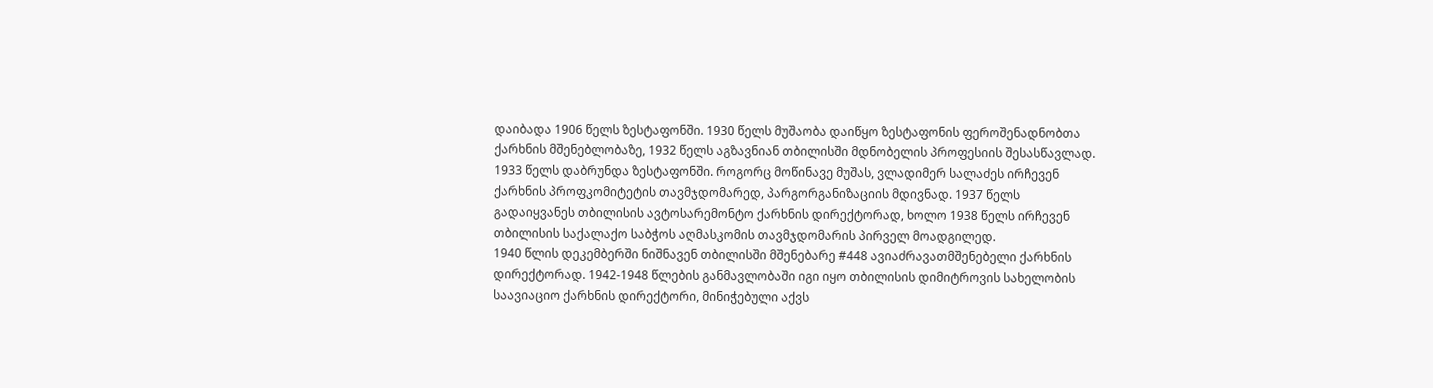დაიბადა 1906 წელს ზესტაფონში. 1930 წელს მუშაობა დაიწყო ზესტაფონის ფეროშენადნობთა ქარხნის მშენებლობაზე, 1932 წელს აგზავნიან თბილისში მდნობელის პროფესიის შესასწავლად.
1933 წელს დაბრუნდა ზესტაფონში. როგორც მოწინავე მუშას, ვლადიმერ სალაძეს ირჩევენ ქარხნის პროფკომიტეტის თავმჯდომარედ, პარგორგანიზაციის მდივნად. 1937 წელს გადაიყვანეს თბილისის ავტოსარემონტო ქარხნის დირექტორად, ხოლო 1938 წელს ირჩევენ თბილისის საქალაქო საბჭოს აღმასკომის თავმჯდომარის პირველ მოადგილედ.
1940 წლის დეკემბერში ნიშნავენ თბილისში მშენებარე #448 ავიაძრავათმშენებელი ქარხნის დირექტორად. 1942-1948 წლების განმავლობაში იგი იყო თბილისის დიმიტროვის სახელობის საავიაციო ქარხნის დირექტორი, მინიჭებული აქვს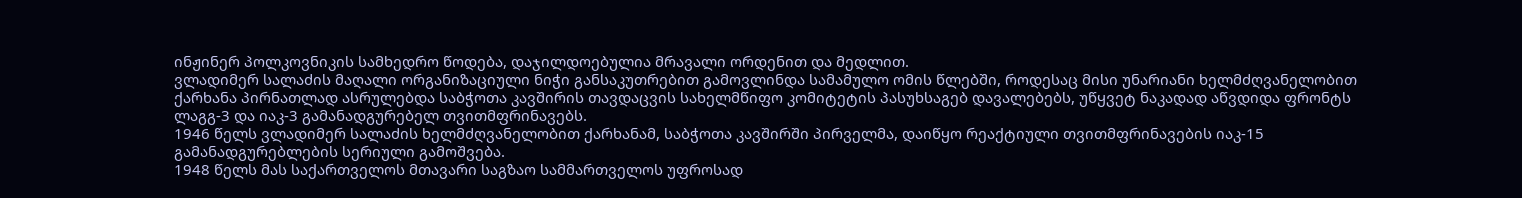ინჟინერ პოლკოვნიკის სამხედრო წოდება, დაჯილდოებულია მრავალი ორდენით და მედლით.
ვლადიმერ სალაძის მაღალი ორგანიზაციული ნიჭი განსაკუთრებით გამოვლინდა სამამულო ომის წლებში, როდესაც მისი უნარიანი ხელმძღვანელობით ქარხანა პირნათლად ასრულებდა საბჭოთა კავშირის თავდაცვის სახელმწიფო კომიტეტის პასუხსაგებ დავალებებს, უწყვეტ ნაკადად აწვდიდა ფრონტს ლაგგ-3 და იაკ-3 გამანადგურებელ თვითმფრინავებს.
1946 წელს ვლადიმერ სალაძის ხელმძღვანელობით ქარხანამ, საბჭოთა კავშირში პირველმა, დაიწყო რეაქტიული თვითმფრინავების იაკ-15 გამანადგურებლების სერიული გამოშვება.
1948 წელს მას საქართველოს მთავარი საგზაო სამმართველოს უფროსად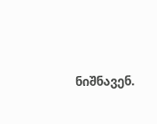ნიშნავენ.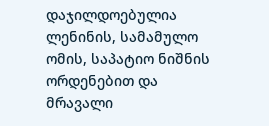დაჯილდოებულია ლენინის, სამამულო ომის, საპატიო ნიშნის ორდენებით და მრავალი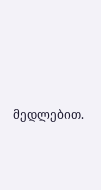მედლებით.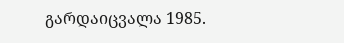გარდაიცვალა 1985.